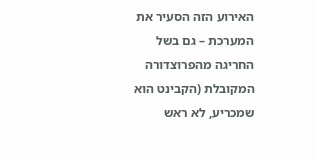האירוע הזה הסעיר את המערכת – גם בשל החריגה מהפרוצדורה המקובלת (הקבינט הוא שמכריע, לא ראש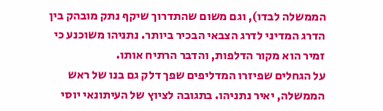הממשלה לבדו), וגם משום שהתדרוך שיקף נתק מובהק בין הדרג המדיני לדרג הצבאי הבכיר ביותר. נתניהו משוכנע כי זמיר הוא מקור הדלפות, והדבר הרתיח אותו.
על הגחלים שפיזרו המדליפים שפך דלק גם בנו של ראש הממשלה, יאיר נתניהו. בתגובה לציוץ של העיתונאי יוסי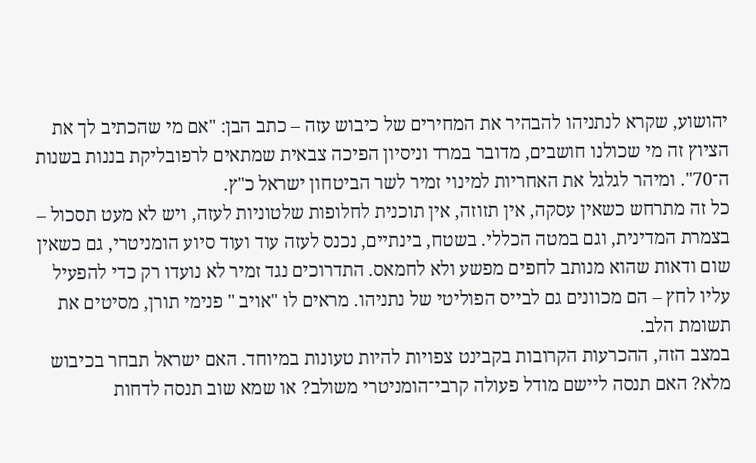יהושוע, שקרא לנתניהו להבהיר את המחירים של כיבוש עזה – כתב הבן: "אם מי שהכתיב לך את הציוץ זה מי שכולנו חושבים, מדובר במרד וניסיון הפיכה צבאית שמתאים לרפובליקת בננות בשנות ה־70". ומיהר לגלגל את האחריות למינוי זמיר לשר הביטחון ישראל כ"ץ.
כל זה מתרחש כשאין עסקה, אין תזוזה, אין תוכנית לחלופות שלטוניות לעזה, ויש לא מעט תסכול – בצמרת המדינית, וגם במטה הכללי. בשטח, בינתיים, נכנס לעזה עוד ועוד סיוע הומניטרי, גם כשאין שום ודאות שהוא מנותב לחפים מפשע ולא לחמאס. התדרוכים נגד זמיר לא נועדו רק כדי להפעיל עליו לחץ – הם מכוונים גם לבייס הפוליטי של נתניהו. מראים לו "אויב " פנימי תורן, מסיטים את תשומת הלב.
במצב הזה, ההכרעות הקרובות בקבינט צפויות להיות טעונות במיוחד. האם ישראל תבחר בכיבוש מלא? האם תנסה ליישם מודל פעולה קרבי־הומניטרי משולב? או שמא שוב תנסה לדחות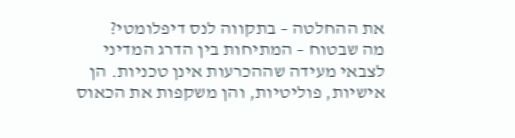את ההחלטה – בתקווה לנס דיפלומטי?
מה שבטוח – המתיחות בין הדרג המדיני לצבאי מעידה שההכרעות אינן טכניות. הן אישיות, פוליטיות, והן משקפות את הכאוס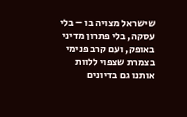שישראל מצויה בו – בלי עסקה, בלי פתרון מדיני באופק, ועם קרב פנימי בצמרת שצפוי ללוות אותנו גם בדיונים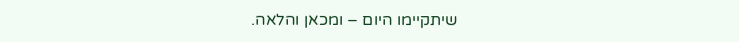שיתקיימו היום – ומכאן והלאה.